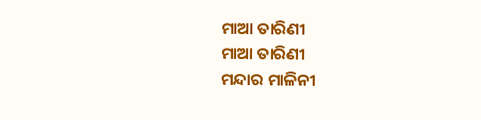ମାଆ ତାରିଣୀ
ମାଆ ତାରିଣୀ
ମନ୍ଦାର ମାଳିନୀ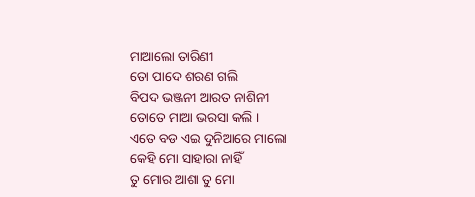ମାଆଲୋ ତାରିଣୀ
ତୋ ପାଦେ ଶରଣ ଗଲି
ବିପଦ ଭଞ୍ଜନୀ ଆରତ ନାଶିନୀ
ତୋତେ ମାଆ ଭରସା କଲି ।
ଏତେ ବଡ ଏଇ ଦୁନିଆରେ ମାଲୋ
କେହି ମୋ ସାହାରା ନାହିଁ
ତୁ ମୋର ଆଶା ତୁ ମୋ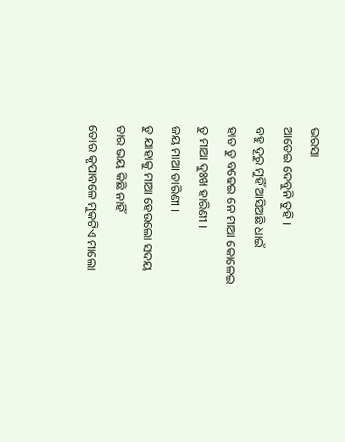ଭରସା
ଆଡେଇ ଦେବୁନି ତୁହି ।
ବହୁ ଦୂରୁ ମୁହିଁ ଆସିଅଛି ଧାଇଁ
ହାତ ତୁ ବଢେଇ ନେ ମାଆ କୋଳେଇ
ତୁ ମାଆ ଦୁଃଖ ହାରିଣୀ ।
ଜୟ ମାଆ ତାରିଣୀ ।
ତୁ ଯାହାକୁ ମାଆ ହେଉଲୋ ସଦୟ
ତାର ଭୟ କିଛି ନାହିଁ
ତୋର କୃପାବଳେ ମୁକଟିଏ ମାଲୋ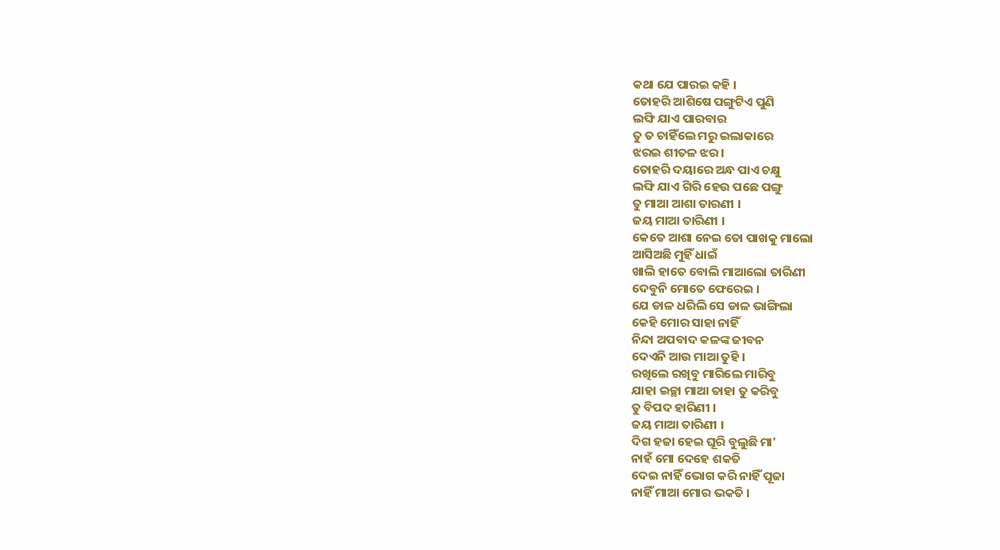କଥା ଯେ ପାରଇ କହି ।
ତୋହରି ଆଶିଷେ ପଙ୍ଗୁଟିଏ ପୁଣି
ଲଙ୍ଘି ଯାଏ ପାରବାର
ତୁ ତ ଚାହିଁଲେ ମରୁ ଇଲାକାରେ
ଝରଇ ଶୀତଳ ଝର ।
ତୋହରି ଦୟାରେ ଅନ୍ଧ ପାଏ ଚକ୍ଷୁ
ଲଙ୍ଘି ଯାଏ ଗିରି ହେଉ ପଛେ ପଙ୍ଗୁ
ତୁ ମାଆ ଆଶା ତାରଣୀ ।
ଜୟ ମାଆ ତାରିଣୀ ।
କେତେ ଆଶା ନେଇ ତୋ ପାଖକୁ ମାଲୋ
ଆସିଅଛି ମୁହିଁ ଧାଇଁ
ଖାଲି ହାତେ ବୋଲି ମାଆଲୋ ତାରିଣୀ
ଦେବୁନି ମୋତେ ଫେରେଇ ।
ଯେ ଡାଳ ଧରିଲି ସେ ଡାଳ ଭାଙ୍ଗିଲା
କେହି ମୋର ସାହା ନାହିଁ
ନିନ୍ଦା ଅପବାଦ କଳଙ୍କ ଜୀବନ
ଦେଏନି ଆଉ ମାଆ ତୁହି ।
ରଖିଲେ ରଖିବୁ ମାରିଲେ ମାରିବୁ
ଯାହା ଇଚ୍ଛା ମାଆ ତାହା ତୁ କରିବୁ
ତୁ ବିପଦ ହାରିଣୀ ।
ଜୟ ମାଆ ତାରିଣୀ ।
ଦିଗ ହଜା ହେଇ ଘୂରି ବୁଲୁଛି ମା'
ନାହଁ ମୋ ଦେହେ ଶକତି
ଦେଇ ନାହିଁ ଭୋଗ କରି ନାହିଁ ପୂଜା
ନାହିଁ ମାଆ ମୋର ଭକତି ।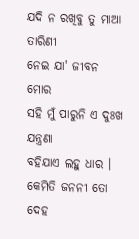ଯଦି ନ ରଖିବୁ ତୁ ମାଆ ତାରିଣୀ
ନେଇ ଯା' ଜୀବନ ମୋର
ସହି ମୁଁ ପାରୁନି ଏ ଦୁଃଖ ଯନ୍ତ୍ରଣା
ବହିଯାଏ ଲହୁ ଧାର ।
କେମିତି ଜନନୀ ତୋ ଦେହ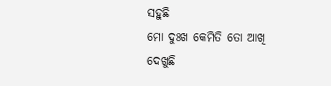ସହୁଛି
ମୋ ଦୁଃଖ କେମିତି ତୋ ଆଖି ଦେଖୁଛି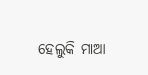ହେଲୁକି ମାଆ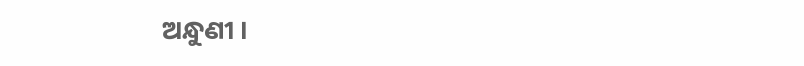ଅନ୍ଧୁଣୀ ।